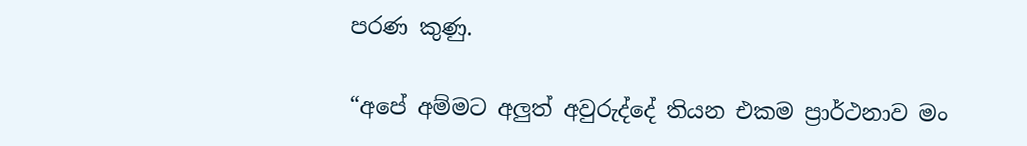පරණ කුණු.

“අපේ අම්මට අලුත් අවුරුද්දේ තියන එකම ප්‍රාර්ථනාව මං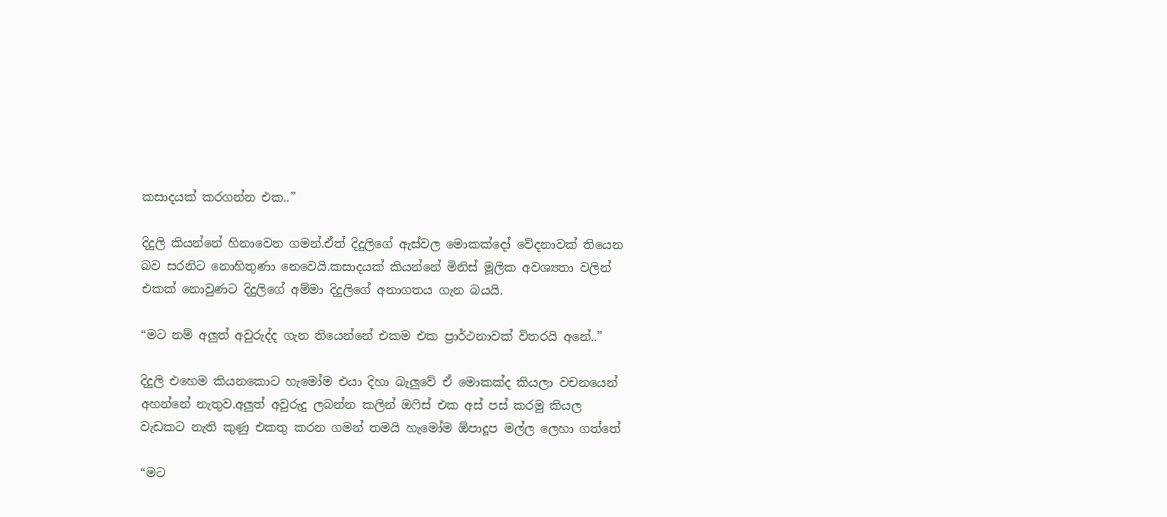කසාදයක් කරගන්න එක..”

දිදුලි කියන්නේ හිනාවෙන ගමන්.ඒත් දිදුලිගේ ඇස්වල මොකක්දෝ වේදනාවක් තියෙන බව සරනිට නොහිතුණා නෙවෙයි.කසාදයක් කියන්නේ මිනිස් මූලික අවශ්‍යතා වලින් එකක් නොවුණට දිදුලිගේ අම්මා දිදුලිගේ අනාගතය ගැන බයයි.

“මට නම් අලුත් අවුරුද්ද ගැන තියෙන්නේ එකම එක ප්‍රාර්ථනාවක් විතරයි අනේ..”

දිදුලි එහෙම කියනකොට හැමෝම එයා දිහා බැලුවේ ඒ මොකක්ද කියලා වචනයෙන් අහන්නේ නැතුව.අලුත් අවුරුදු ලබන්න කලින් ඔෆිස් එක අස් පස් කරමු කියල වැඩකට නැති කුණු එකතු කරන ගමන් තමයි හැමෝම ඕපාදූප මල්ල ලෙහා ගත්තේ

“මට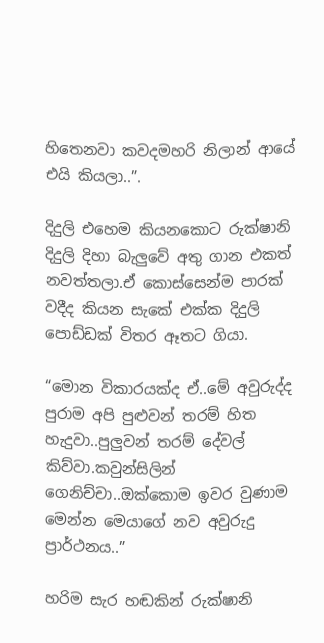හිතෙනවා කවදමහරි නිලාන් ආයේ එයි කියලා..”.

දිදුලි එහෙම කියනකොට රුක්ෂානි දිදුලි දිහා බැලුවේ අතු ගාන එකත් නවත්තලා.ඒ කොස්සෙන්ම පාරක් වදීද කියන සැකේ එක්ක දිදුලි පොඩ්ඩක් විතර ඈතට ගියා.

“මොන විකාරයක්ද ඒ..මේ අවුරුද්ද පුරාම අපි පුළුවන් තරම් හිත හැදුවා..පුලුවන් තරම් දේවල් කිව්වා.කවුන්සිලින් ගෙනිච්චා..ඔක්කොම ඉවර වුණාම මෙන්න මෙයාගේ නව අවුරුදු ප්‍රාර්ථනය..”

හරිම සැර හඬකින් රුක්ෂානි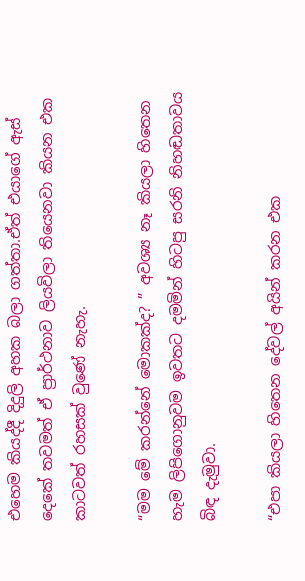එහෙම කියද්දී දිදුලි අහක බලා ගත්තා.ඒත් එයාගේ ඇස් දෙකේ තවමත් ඒ ප්‍රාර්ථනාව ලියවිලා තියෙනවා කියන එක කාටවත් රහසක් වුණේ නැහැ.

“මම මේ කරන්නේ මොකක්ද? ” අවශ්‍ය නෑ කියලා හිතෙන හැම ලිපිගොනුවම ඉවතට දමමින් හිටපු සරනි නිහඬතාවය බිඳ දැමුවා.

“එපා කියලා හිතෙන දේවල් අයින් කරන එක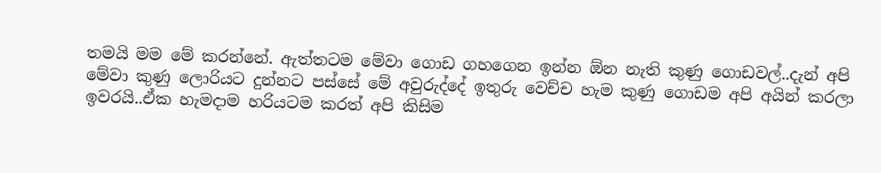තමයි මම මේ කරන්නේ. ඇත්තටම මේවා ගොඩ ගහගෙන ඉන්න ඕන නැති කුණු ගොඩවල්..දැන් අපි මේවා කුණු ලොරියට දුන්නට පස්සේ මේ අවුරුද්දේ ඉතුරු වෙච්ච හැම කුණු ගොඩම අපි අයින් කරලා ඉවරයි..ඒක හැමදාම හරියටම කරත් අපි කිසිම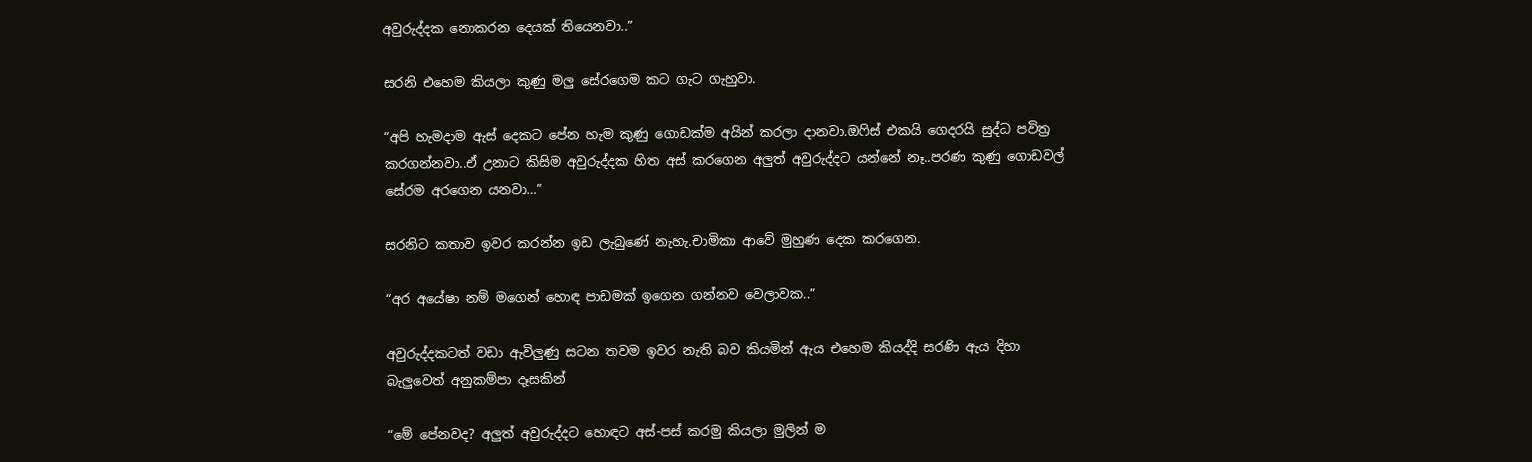අවුරුද්දක නොකරන දෙයක් තියෙනවා..”

සරනි එහෙම කියලා කුණු මලු සේරගෙම කට ගැට ගැහුවා.

“අපි හැමදාම ඇස් දෙකට පේන හැම කුණු ගොඩක්ම අයින් කරලා දානවා.ඔෆිස් එකයි ගෙදරයි සුද්ධ පවිත්‍ර කරගන්නවා..ඒ උනාට කිසිම අවුරුද්දක හිත අස් කරගෙන අලුත් අවුරුද්දට යන්නේ නෑ..පරණ කුණු ගොඩවල් සේරම අරගෙන යනවා…”

සරනිට කතාව ඉවර කරන්න ඉඩ ලැබුණේ නැහැ.චාමිකා ආවේ මුහුණ දෙක කරගෙන.

“අර අයේෂා නම් මගෙන් හොඳ පාඩමක් ඉගෙන ගන්නව වෙලාවක..”

අවුරුද්දකටත් වඩා ඇවිලුණු සටන තවම ඉවර නැති බව කියමින් ඇය එහෙම කියද්දි සරණි ඇය දිහා බැලුවෙත් අනුකම්පා දෑසකින්

“මේ පේනවද? අලුත් අවුරුද්දට හොඳට අස්-පස් කරමු කියලා මුලින් ම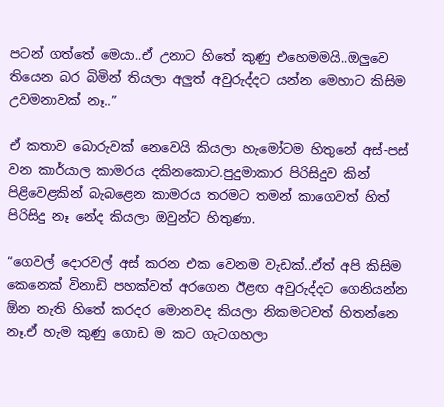පටන් ගත්තේ මෙයා..ඒ උනාට හිතේ කුණු එහෙමමයි..ඔලුවෙ තියෙන බර බිමින් තියලා අලුත් අවුරුද්දට යන්න මෙහාට කිසිම උවමනාවක් නෑ..”

ඒ කතාව බොරුවක් නෙවෙයි කියලා හැමෝටම හිතුනේ අස්-පස් වන කාර්යාල කාමරය දකිනකොට.පුදුමාකාර පිරිසිදුව කින් පිළිවෙළකින් බැබළෙන කාමරය තරමට තමන් කාගෙවත් හිත් පිරිසිදු නෑ නේද කියලා ඔවුන්ට හිතුණා.

“ගෙවල් දොරවල් අස් කරන එක වෙනම වැඩක්..ඒත් අපි කිසිම කෙනෙක් විනාඩි පහක්වත් අරගෙන ඊළඟ අවුරුද්දට ගෙනියන්න ඕන නැති හිතේ කරදර මොනවද කියලා නිකමටවත් හිතන්නෙ නෑ.ඒ හැම කුණු ගොඩ ම කට ගැටගහලා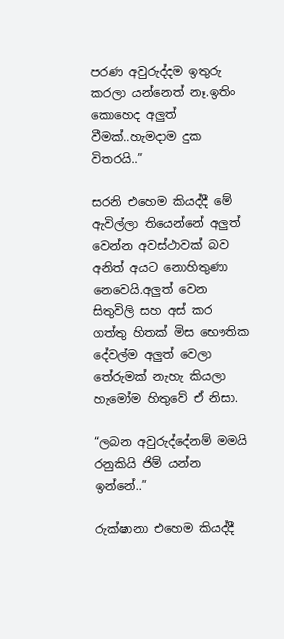පරණ අවුරුද්දම ඉතුරු කරලා යන්නෙත් නෑ.ඉතිං කොහෙද අලුත් වීමක්..හැමදාම දුක විතරයි..”

සරනි එහෙම කියද්දී මේ ඇවිල්ලා තියෙන්නේ අලුත් වෙන්න අවස්ථාවක් බව අනිත් අයට නොහිතුණා නෙවෙයි.අලුත් වෙන සිතුවිලි සහ අස් කර ගත්තු හිතක් මිස භෞතික දේවල්ම අලුත් වෙලා තේරුමක් නැහැ කියලා හැමෝම හිතුවේ ඒ නිසා.

“ලබන අවුරුද්දේනම් මමයි රනුකියි ජිම් යන්න ඉන්නේ..”

රුක්ෂානා එහෙම කියද්දී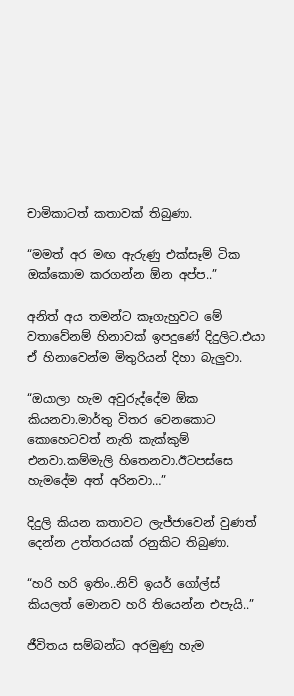චාමිකාටත් කතාවක් තිබුණා.

“මමත් අර මඟ ඇරුණු එක්සෑම් ටික ඔක්කොම කරගන්න ඕන අප්ප..”

අනිත් අය තමන්ට කෑගැහුවට මේ වතාවේනම් හිනාවක් ඉපදුණේ දිදුලිට.එයා ඒ හිනාවෙන්ම මිතුරියන් දිහා බැලුවා.

“ඔයාලා හැම අවුරුද්දේම ඕක කියනවා.මාර්තු විතර වෙනකොට කොහෙටවත් නැති කැක්කුම් එනවා.කම්මැලි හිතෙනවා.ඊටපස්සෙ හැමදේම අත් අරිනවා…”

දිදුලි කියන කතාවට ලැජ්ජාවෙන් වුණත් දෙන්න උත්තරයක් රනුකිට තිබුණා.

“හරි හරි ඉතිං..නිව් ඉයර් ගෝල්ස් කියලත් මොනව හරි තියෙන්න එපැයි..”

ජීවිතය සම්බන්ධ අරමුණු හැම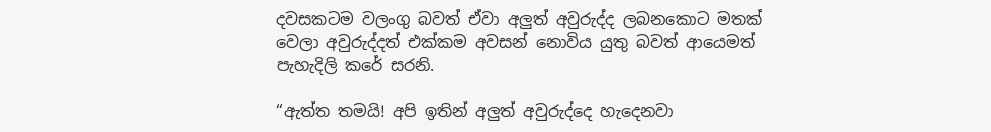දවසකටම වලංගු බවත් ඒවා අලුත් අවුරුද්ද ලබනකොට මතක් වෙලා අවුරුද්දත් එක්කම අවසන් නොවිය යුතු බවත් ආයෙමත් පැහැදිලි කරේ සරනි.

“ඇත්ත තමයි! අපි ඉතින් අලුත් අවුරුද්දෙ හැදෙනවා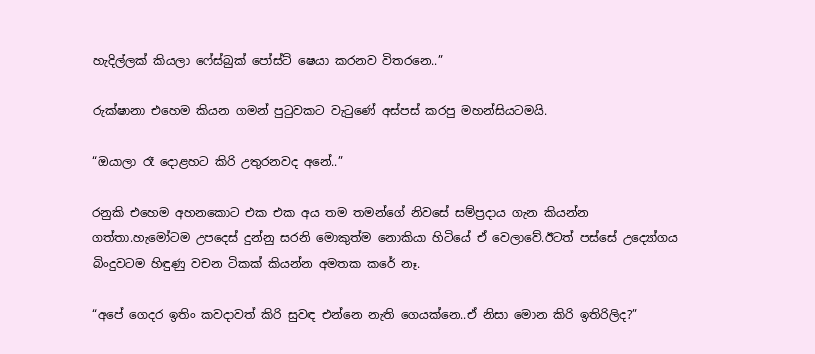හැදිල්ලක් කියලා ෆේස්බුක් පෝස්ට් ෂෙයා කරනව විතරනෙ..”

රුක්ෂානා එහෙම කියන ගමන් පුටුවකට වැටුණේ අස්පස් කරපු මහන්සියටමයි.

“ඔයාලා රෑ දොළහට කිරි උතුරනවද අනේ..”

රනුකි එහෙම අහනකොට එක එක අය තම තමන්ගේ නිවසේ සම්ප්‍රදාය ගැන කියන්න ගත්තා.හැමෝටම උපදෙස් දුන්නු සරනි මොකුත්ම නොකියා හිටියේ ඒ වෙලාවේ.ඊටත් පස්සේ උද්‍යෝගය බිංදුවටම හිඳුණු වචන ටිකක් කියන්න අමතක කරේ නෑ.

“අපේ ගෙදර ඉතිං කවදාවත් කිරි සුවඳ එන්නෙ නැති ගෙයක්නෙ..ඒ නිසා මොන කිරි ඉතිරිලිද?”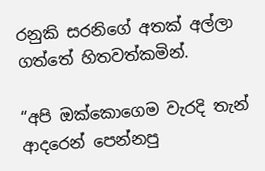රනුකි සරනිගේ අතක් අල්ලා ගත්තේ හිතවත්කමින්.

“අපි ඔක්කොගෙම වැරදි තැන් ආදරෙන් පෙන්නපු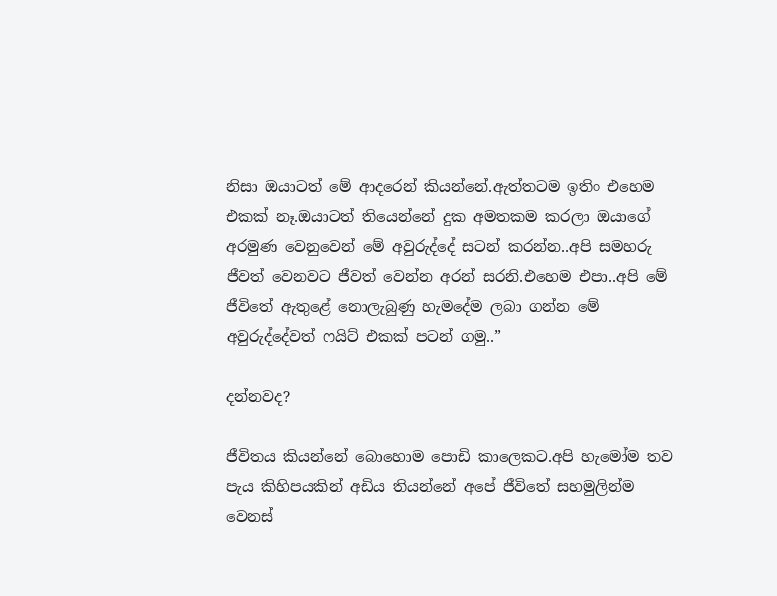නිසා ඔයාටත් මේ ආදරෙන් කියන්නේ.ඇත්තටම ඉතිං එහෙම එකක් නෑ.ඔයාටත් තියෙන්නේ දුක අමතකම කරලා ඔයාගේ අරමුණ වෙනුවෙන් මේ අවුරුද්දේ සටන් කරන්න..අපි සමහරු ජීවත් වෙනවට ජීවත් වෙන්න අරන් සරනි.එහෙම එපා..අපි මේ ජීවිතේ ඇතුළේ නොලැබුණු හැමදේම ලබා ගන්න මේ අවුරුද්දේවත් ෆයිට් එකක් පටන් ගමු..”

දන්නවද?

ජීවිතය කියන්නේ බොහොම පොඩි කාලෙකට.අපි හැමෝම තව පැය කිහිපයකින් අඩිය තියන්නේ අපේ ජීවිතේ සහමුලින්ම වෙනස්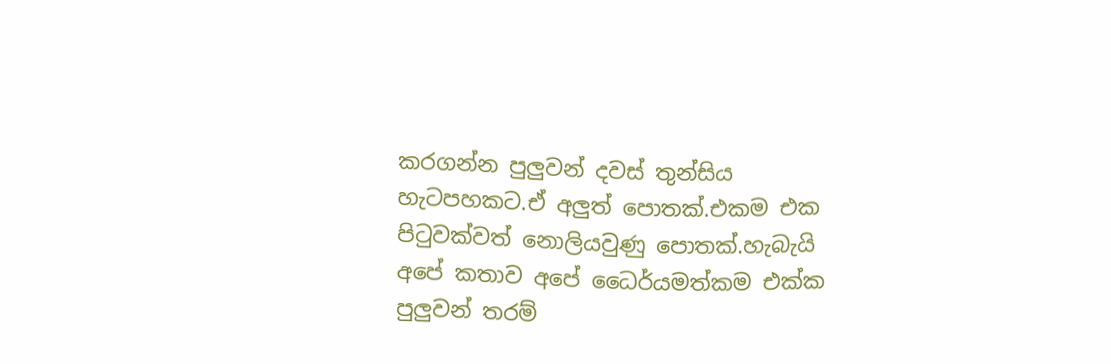කරගන්න පුලුවන් දවස් තුන්සිය හැටපහකට.ඒ අලුත් පොතක්.එකම එක පිටුවක්වත් නොලියවුණු පොතක්.හැබැයි අපේ කතාව අපේ ධෛර්යමත්කම එක්ක පුලුවන් තරම්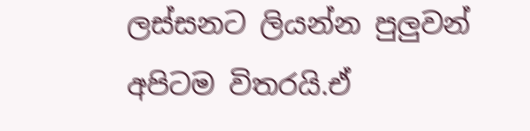ලස්සනට ලියන්න පුලුවන් අපිටම විතරයි.ඒ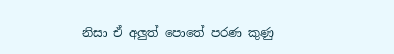නිසා ඒ අලුත් පොතේ පරණ කුණු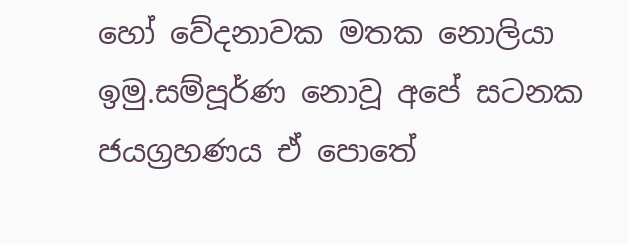හෝ වේදනාවක මතක නොලියා ඉමු.සම්පූර්ණ නොවූ අපේ සටනක ජයග්‍රහණය ඒ පොතේ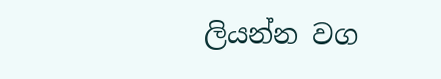ලියන්න වග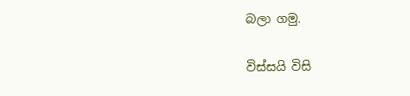බලා ගමු.

විස්සයි විසි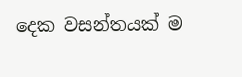දෙක වසන්තයක් ම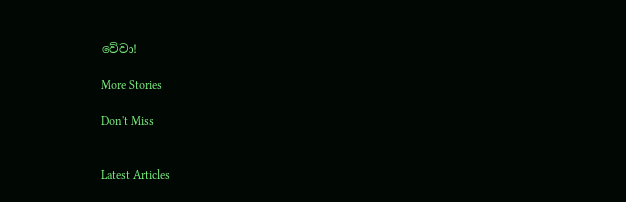වේවා!

More Stories

Don't Miss


Latest Articles